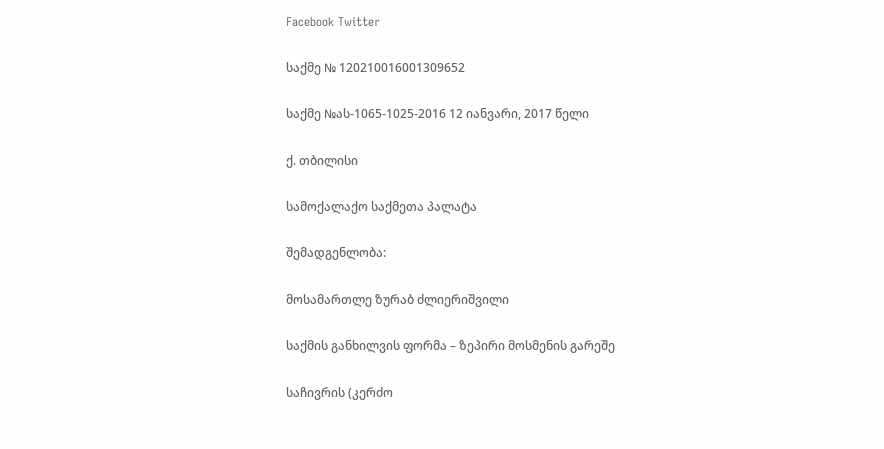Facebook Twitter

საქმე № 120210016001309652

საქმე №ას-1065-1025-2016 12 იანვარი, 2017 წელი

ქ. თბილისი

სამოქალაქო საქმეთა პალატა

შემადგენლობა:

მოსამართლე ზურაბ ძლიერიშვილი

საქმის განხილვის ფორმა – ზეპირი მოსმენის გარეშე

საჩივრის (კერძო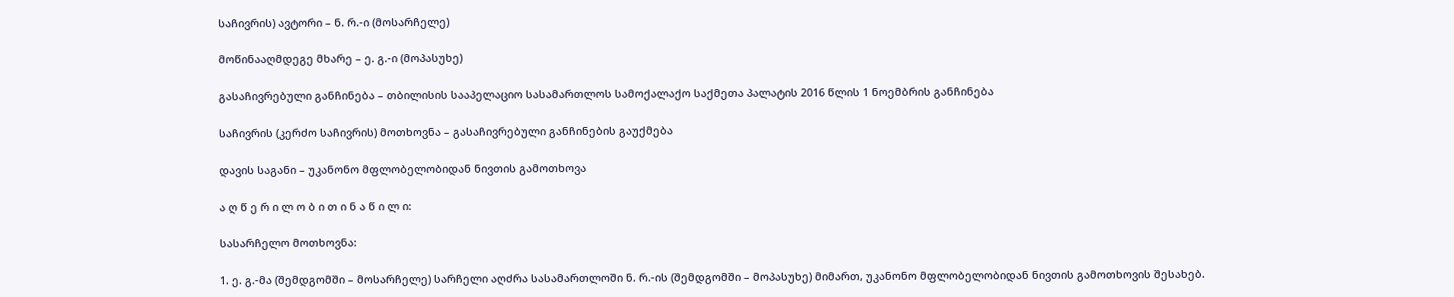საჩივრის) ავტორი – ნ. რ.-ი (მოსარჩელე)

მოწინააღმდეგე მხარე – ე. გ.-ი (მოპასუხე)

გასაჩივრებული განჩინება – თბილისის სააპელაციო სასამართლოს სამოქალაქო საქმეთა პალატის 2016 წლის 1 ნოემბრის განჩინება

საჩივრის (კერძო საჩივრის) მოთხოვნა – გასაჩივრებული განჩინების გაუქმება

დავის საგანი – უკანონო მფლობელობიდან ნივთის გამოთხოვა

ა ღ წ ე რ ი ლ ო ბ ი თ ი ნ ა წ ი ლ ი:

სასარჩელო მოთხოვნა:

1. ე. გ.-მა (შემდგომში – მოსარჩელე) სარჩელი აღძრა სასამართლოში ნ. რ.-ის (შემდგომში – მოპასუხე) მიმართ, უკანონო მფლობელობიდან ნივთის გამოთხოვის შესახებ.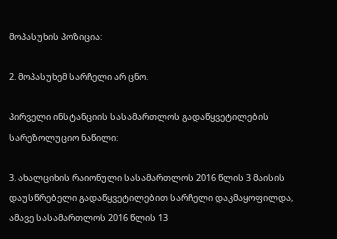მოპასუხის პოზიცია:

2. მოპასუხემ სარჩელი არ ცნო.

პირველი ინსტანციის სასამართლოს გადაწყვეტილების სარეზოლუციო ნაწილი:

3. ახალციხის რაიონული სასამართლოს 2016 წლის 3 მაისის დაუსწრებელი გადაწყვეტილებით სარჩელი დაკმაყოფილდა, ამავე სასამართლოს 2016 წლის 13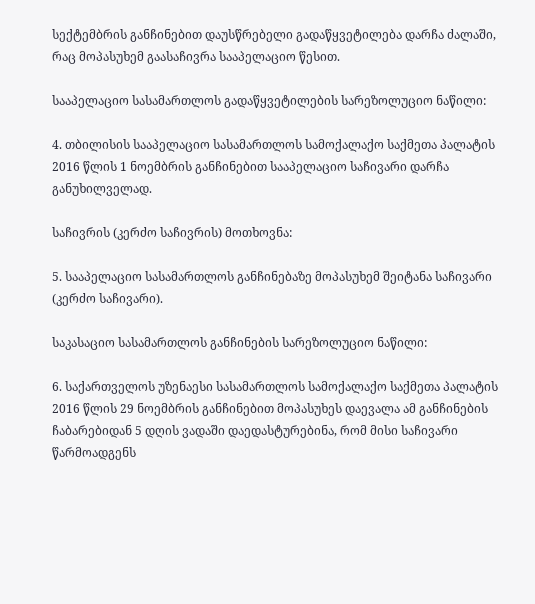სექტემბრის განჩინებით დაუსწრებელი გადაწყვეტილება დარჩა ძალაში, რაც მოპასუხემ გაასაჩივრა სააპელაციო წესით.

სააპელაციო სასამართლოს გადაწყვეტილების სარეზოლუციო ნაწილი:

4. თბილისის სააპელაციო სასამართლოს სამოქალაქო საქმეთა პალატის 2016 წლის 1 ნოემბრის განჩინებით სააპელაციო საჩივარი დარჩა განუხილველად.

საჩივრის (კერძო საჩივრის) მოთხოვნა:

5. სააპელაციო სასამართლოს განჩინებაზე მოპასუხემ შეიტანა საჩივარი (კერძო საჩივარი).

საკასაციო სასამართლოს განჩინების სარეზოლუციო ნაწილი:

6. საქართველოს უზენაესი სასამართლოს სამოქალაქო საქმეთა პალატის 2016 წლის 29 ნოემბრის განჩინებით მოპასუხეს დაევალა ამ განჩინების ჩაბარებიდან 5 დღის ვადაში დაედასტურებინა, რომ მისი საჩივარი წარმოადგენს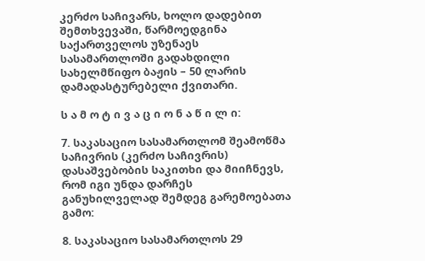კერძო საჩივარს, ხოლო დადებით შემთხვევაში, წარმოედგინა საქართველოს უზენაეს სასამართლოში გადახდილი სახელმწიფო ბაჟის – 50 ლარის დამადასტურებელი ქვითარი.

ს ა მ ო ტ ი ვ ა ც ი ო ნ ა წ ი ლ ი:

7. საკასაციო სასამართლომ შეამოწმა საჩივრის (კერძო საჩივრის) დასაშვებობის საკითხი და მიიჩნევს, რომ იგი უნდა დარჩეს განუხილველად შემდეგ გარემოებათა გამო:

8. საკასაციო სასამართლოს 29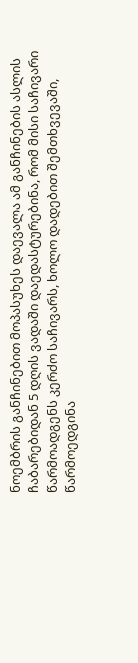ნოემბრის განჩინებით მოპასუხეს დაევალა ამ განჩინების ასლის ჩაბარებიდან 5 დღის ვადაში დაედასტურებინა, რომ მისი საჩივარი წარმოადგენს კერძო საჩივარს, ხოლო დადებით შემთხვევაში, წარმოედგინა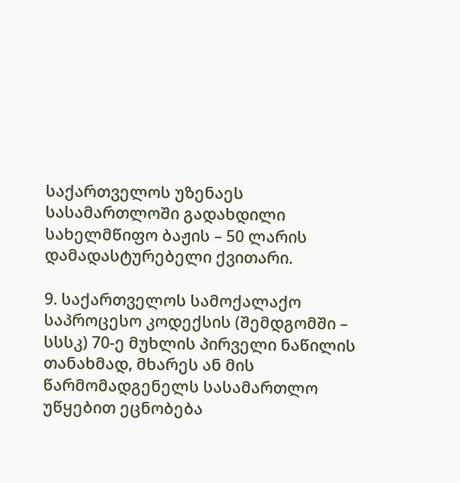საქართველოს უზენაეს სასამართლოში გადახდილი სახელმწიფო ბაჟის – 50 ლარის დამადასტურებელი ქვითარი.

9. საქართველოს სამოქალაქო საპროცესო კოდექსის (შემდგომში – სსსკ) 70-ე მუხლის პირველი ნაწილის თანახმად, მხარეს ან მის წარმომადგენელს სასამართლო უწყებით ეცნობება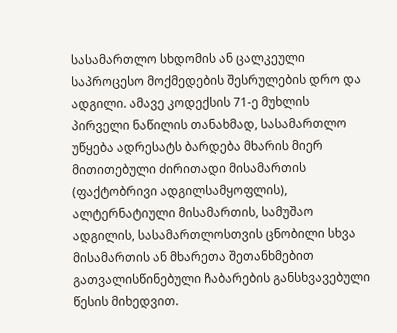სასამართლო სხდომის ან ცალკეული საპროცესო მოქმედების შესრულების დრო და ადგილი. ამავე კოდექსის 71-ე მუხლის პირველი ნაწილის თანახმად, სასამართლო უწყება ადრესატს ბარდება მხარის მიერ მითითებული ძირითადი მისამართის (ფაქტობრივი ადგილსამყოფლის), ალტერნატიული მისამართის, სამუშაო ადგილის, სასამართლოსთვის ცნობილი სხვა მისამართის ან მხარეთა შეთანხმებით გათვალისწინებული ჩაბარების განსხვავებული წესის მიხედვით.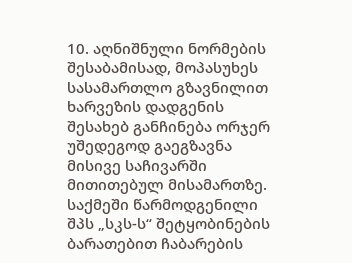10. აღნიშნული ნორმების შესაბამისად, მოპასუხეს სასამართლო გზავნილით ხარვეზის დადგენის შესახებ განჩინება ორჯერ უშედეგოდ გაეგზავნა მისივე საჩივარში მითითებულ მისამართზე. საქმეში წარმოდგენილი შპს „სკს-ს“ შეტყობინების ბარათებით ჩაბარების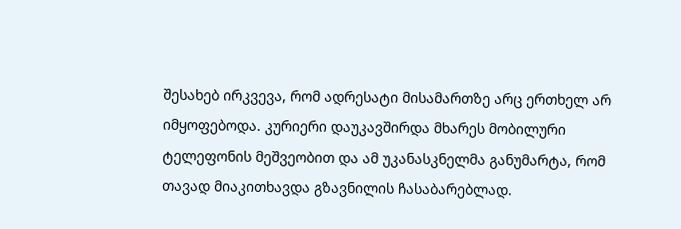შესახებ ირკვევა, რომ ადრესატი მისამართზე არც ერთხელ არ იმყოფებოდა. კურიერი დაუკავშირდა მხარეს მობილური ტელეფონის მეშვეობით და ამ უკანასკნელმა განუმარტა, რომ თავად მიაკითხავდა გზავნილის ჩასაბარებლად.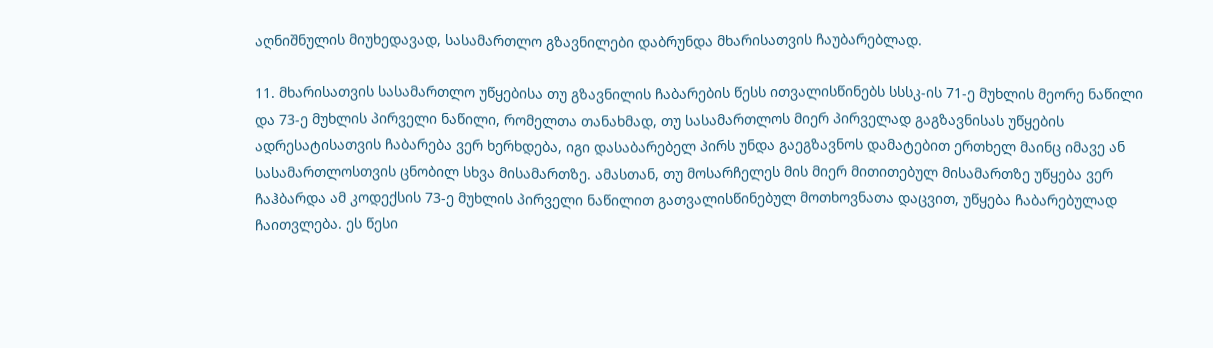აღნიშნულის მიუხედავად, სასამართლო გზავნილები დაბრუნდა მხარისათვის ჩაუბარებლად.

11. მხარისათვის სასამართლო უწყებისა თუ გზავნილის ჩაბარების წესს ითვალისწინებს სსსკ-ის 71-ე მუხლის მეორე ნაწილი და 73-ე მუხლის პირველი ნაწილი, რომელთა თანახმად, თუ სასამართლოს მიერ პირველად გაგზავნისას უწყების ადრესატისათვის ჩაბარება ვერ ხერხდება, იგი დასაბარებელ პირს უნდა გაეგზავნოს დამატებით ერთხელ მაინც იმავე ან სასამართლოსთვის ცნობილ სხვა მისამართზე. ამასთან, თუ მოსარჩელეს მის მიერ მითითებულ მისამართზე უწყება ვერ ჩაჰბარდა ამ კოდექსის 73-ე მუხლის პირველი ნაწილით გათვალისწინებულ მოთხოვნათა დაცვით, უწყება ჩაბარებულად ჩაითვლება. ეს წესი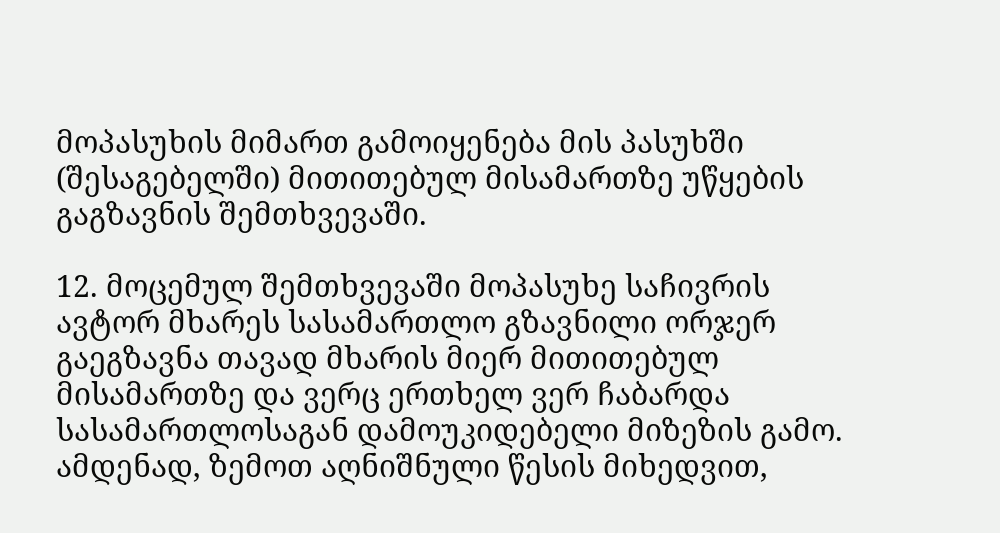მოპასუხის მიმართ გამოიყენება მის პასუხში (შესაგებელში) მითითებულ მისამართზე უწყების გაგზავნის შემთხვევაში.

12. მოცემულ შემთხვევაში მოპასუხე საჩივრის ავტორ მხარეს სასამართლო გზავნილი ორჯერ გაეგზავნა თავად მხარის მიერ მითითებულ მისამართზე და ვერც ერთხელ ვერ ჩაბარდა სასამართლოსაგან დამოუკიდებელი მიზეზის გამო. ამდენად, ზემოთ აღნიშნული წესის მიხედვით,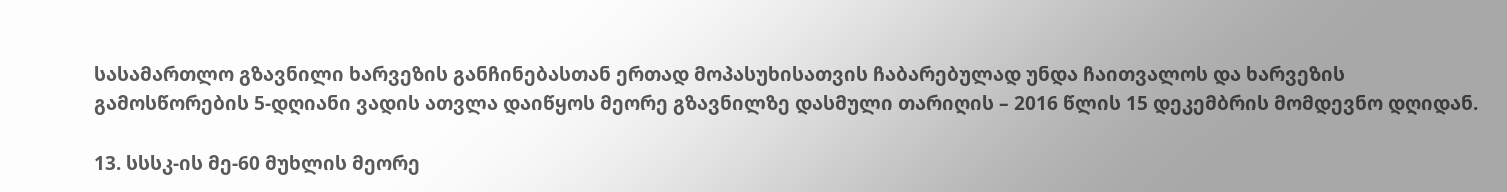სასამართლო გზავნილი ხარვეზის განჩინებასთან ერთად მოპასუხისათვის ჩაბარებულად უნდა ჩაითვალოს და ხარვეზის გამოსწორების 5-დღიანი ვადის ათვლა დაიწყოს მეორე გზავნილზე დასმული თარიღის – 2016 წლის 15 დეკემბრის მომდევნო დღიდან.

13. სსსკ-ის მე-60 მუხლის მეორე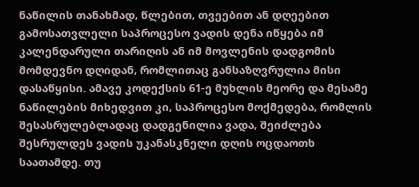ნაწილის თანახმად, წლებით, თვეებით ან დღეებით გამოსათვლელი საპროცესო ვადის დენა იწყება იმ კალენდარული თარიღის ან იმ მოვლენის დადგომის მომდევნო დღიდან, რომლითაც განსაზღვრულია მისი დასაწყისი. ამავე კოდექსის 61-ე მუხლის მეორე და მესამე ნაწილების მიხედვით კი, საპროცესო მოქმედება, რომლის შესასრულებლადაც დადგენილია ვადა, შეიძლება შესრულდეს ვადის უკანასკნელი დღის ოცდაოთხ საათამდე. თუ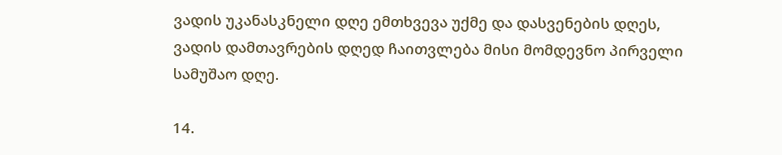ვადის უკანასკნელი დღე ემთხვევა უქმე და დასვენების დღეს, ვადის დამთავრების დღედ ჩაითვლება მისი მომდევნო პირველი სამუშაო დღე.

14.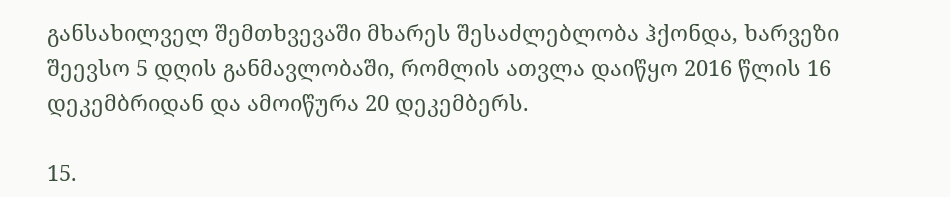განსახილველ შემთხვევაში მხარეს შესაძლებლობა ჰქონდა, ხარვეზი შეევსო 5 დღის განმავლობაში, რომლის ათვლა დაიწყო 2016 წლის 16 დეკემბრიდან და ამოიწურა 20 დეკემბერს.

15.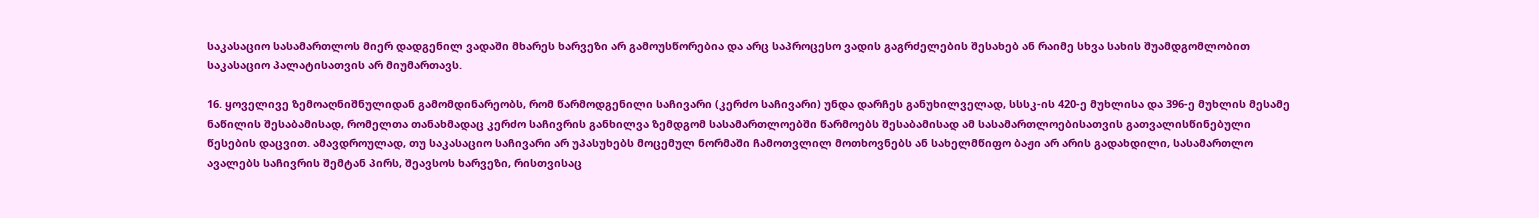საკასაციო სასამართლოს მიერ დადგენილ ვადაში მხარეს ხარვეზი არ გამოუსწორებია და არც საპროცესო ვადის გაგრძელების შესახებ ან რაიმე სხვა სახის შუამდგომლობით საკასაციო პალატისათვის არ მიუმართავს.

16. ყოველივე ზემოაღნიშნულიდან გამომდინარეობს, რომ წარმოდგენილი საჩივარი (კერძო საჩივარი) უნდა დარჩეს განუხილველად, სსსკ-ის 420-ე მუხლისა და 396-ე მუხლის მესამე ნაწილის შესაბამისად, რომელთა თანახმადაც კერძო საჩივრის განხილვა ზემდგომ სასამართლოებში წარმოებს შესაბამისად ამ სასამართლოებისათვის გათვალისწინებული წესების დაცვით. ამავდროულად, თუ საკასაციო საჩივარი არ უპასუხებს მოცემულ ნორმაში ჩამოთვლილ მოთხოვნებს ან სახელმწიფო ბაჟი არ არის გადახდილი, სასამართლო ავალებს საჩივრის შემტან პირს, შეავსოს ხარვეზი, რისთვისაც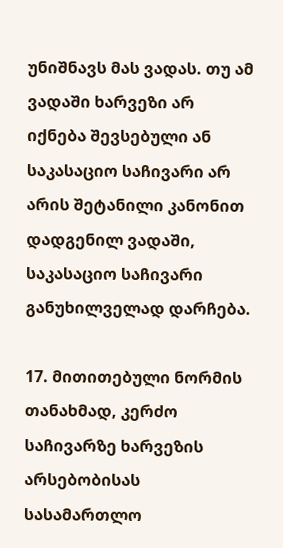უნიშნავს მას ვადას. თუ ამ ვადაში ხარვეზი არ იქნება შევსებული ან საკასაციო საჩივარი არ არის შეტანილი კანონით დადგენილ ვადაში, საკასაციო საჩივარი განუხილველად დარჩება.

17. მითითებული ნორმის თანახმად, კერძო საჩივარზე ხარვეზის არსებობისას სასამართლო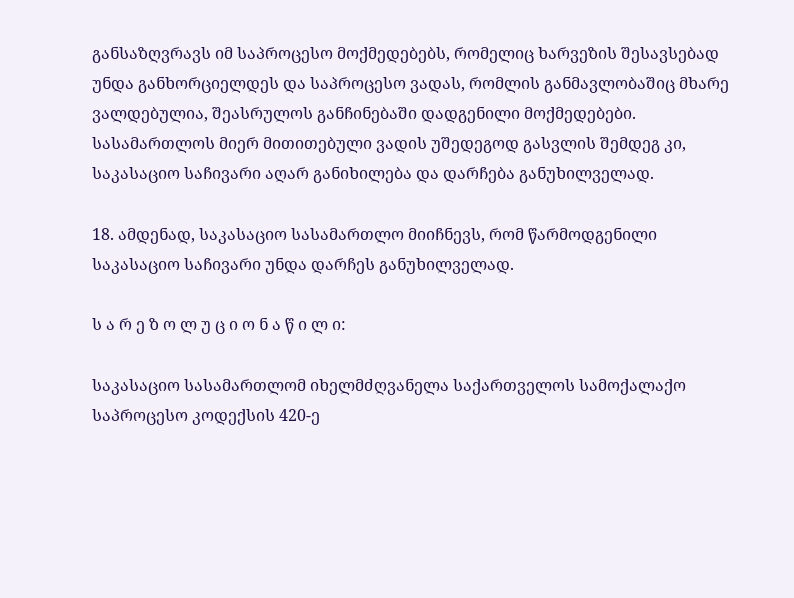განსაზღვრავს იმ საპროცესო მოქმედებებს, რომელიც ხარვეზის შესავსებად უნდა განხორციელდეს და საპროცესო ვადას, რომლის განმავლობაშიც მხარე ვალდებულია, შეასრულოს განჩინებაში დადგენილი მოქმედებები. სასამართლოს მიერ მითითებული ვადის უშედეგოდ გასვლის შემდეგ კი, საკასაციო საჩივარი აღარ განიხილება და დარჩება განუხილველად.

18. ამდენად, საკასაციო სასამართლო მიიჩნევს, რომ წარმოდგენილი საკასაციო საჩივარი უნდა დარჩეს განუხილველად.

ს ა რ ე ზ ო ლ უ ც ი ო ნ ა წ ი ლ ი:

საკასაციო სასამართლომ იხელმძღვანელა საქართველოს სამოქალაქო საპროცესო კოდექსის 420-ე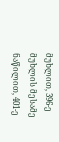მუხლით, 396-ე მუხლის მესამე ნაწილით, 401-ე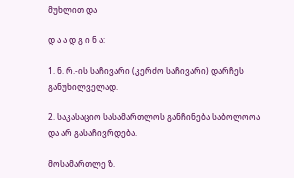მუხლით და

დ ა ა დ გ ი ნ ა:

1. ნ. რ.-ის საჩივარი (კერძო საჩივარი) დარჩეს განუხილველად.

2. საკასაციო სასამართლოს განჩინება საბოლოოა და არ გასაჩივრდება.

მოსამართლე ზ.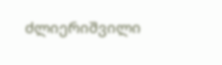ძლიერიშვილი